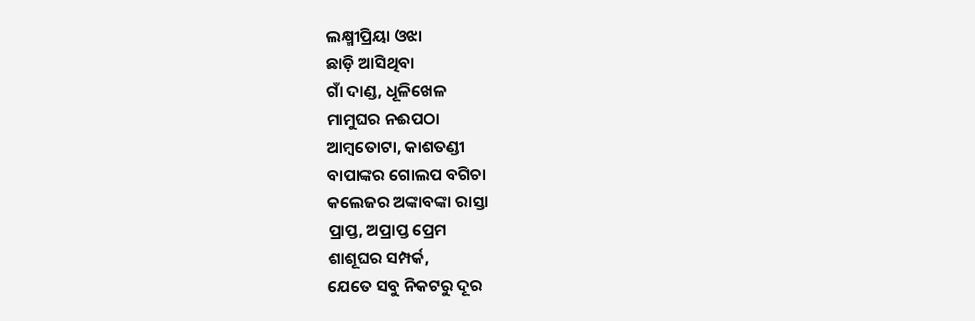ଲକ୍ଷ୍ମୀପ୍ରିୟା ଓଝା
ଛାଡ଼ି ଆସିଥିବା
ଗାଁ ଦାଣ୍ଡ, ଧୂଳିଖେଳ
ମାମୁଘର ନଈପଠା
ଆମ୍ବତୋଟା, କାଶତଣ୍ଡୀ
ବାପାଙ୍କର ଗୋଲପ ବଗିଚା
କଲେଜର ଅଙ୍କାବଙ୍କା ରାସ୍ତା
ପ୍ରାପ୍ତ, ଅପ୍ରାପ୍ତ ପ୍ରେମ
ଶାଶୂଘର ସମ୍ପର୍କ,
ଯେତେ ସବୁ ନିକଟରୁ ଦୂର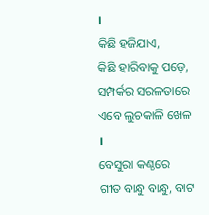।
କିଛି ହଜିଯାଏ,
କିଛି ହାରିବାକୁ ପଡ଼େ,
ସମ୍ପର୍କର ସରଳତାରେ
ଏବେ ଲୁଚକାଳି ଖେଳ ।
ବେସୁରା କଣ୍ଠରେ
ଗୀତ ବାନ୍ଧୁ ବାନ୍ଧୁ, ବାଟ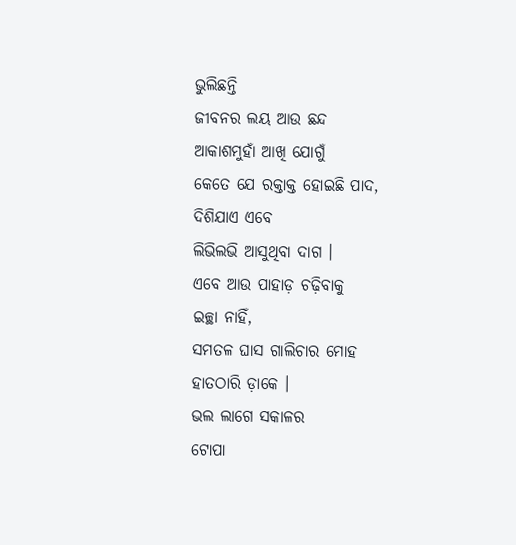ଭୁଲିଛନ୍ତି
ଜୀବନର ଲୟ ଆଉ ଛନ୍ଦ
ଆକାଶମୁହାଁ ଆଖି ଯୋଗୁଁ
କେତେ ଯେ ରକ୍ତାକ୍ତ ହୋଇଛି ପାଦ,
ଦିଶିଯାଏ ଏବେ
ଲିଭିଲଭି ଆସୁଥିବା ଦାଗ ।
ଏବେ ଆଉ ପାହାଡ଼ ଚଢ଼ିବାକୁ
ଇଚ୍ଛା ନାହିଁ,
ସମତଳ ଘାସ ଗାଲିଚାର ମୋହ
ହାତଠାରି ଡ଼ାକେ ।
ଭଲ ଲାଗେ ସକାଳର
ଟୋପା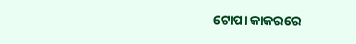ଟୋପା କାକରରେ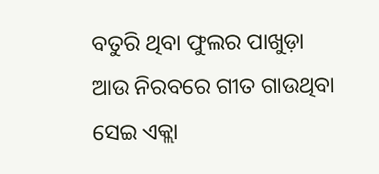ବତୁରି ଥିବା ଫୁଲର ପାଖୁଡ଼ା
ଆଉ ନିରବରେ ଗୀତ ଗାଉଥିବା
ସେଇ ଏକ୍ଲା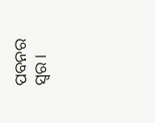ପବନର ସ୍ୱର ।